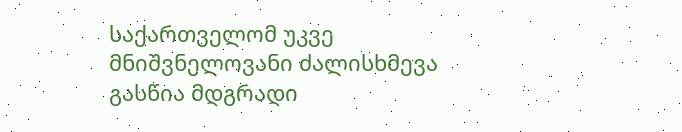საქართველომ უკვე მნიშვნელოვანი ძალისხმევა გასწია მდგრადი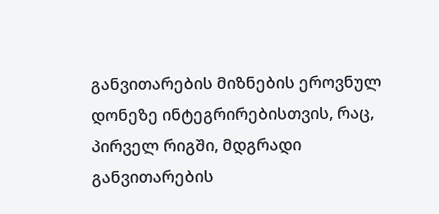განვითარების მიზნების ეროვნულ დონეზე ინტეგრირებისთვის, რაც, პირველ რიგში, მდგრადი განვითარების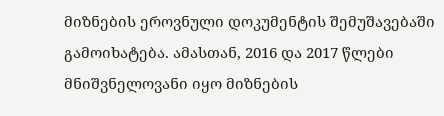მიზნების ეროვნული დოკუმენტის შემუშავებაში გამოიხატება. ამასთან, 2016 და 2017 წლები მნიშვნელოვანი იყო მიზნების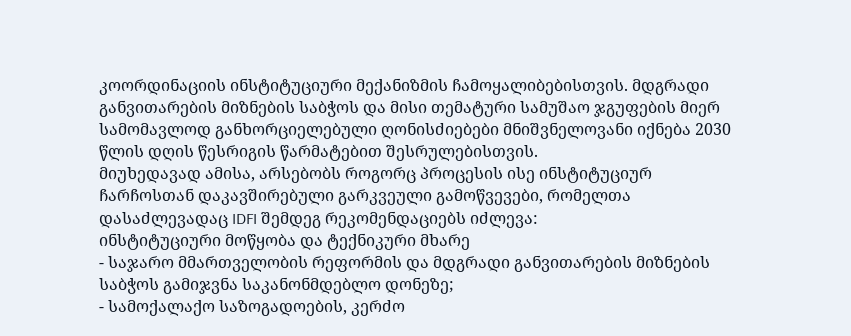კოორდინაციის ინსტიტუციური მექანიზმის ჩამოყალიბებისთვის. მდგრადი განვითარების მიზნების საბჭოს და მისი თემატური სამუშაო ჯგუფების მიერ სამომავლოდ განხორციელებული ღონისძიებები მნიშვნელოვანი იქნება 2030 წლის დღის წესრიგის წარმატებით შესრულებისთვის.
მიუხედავად ამისა, არსებობს როგორც პროცესის ისე ინსტიტუციურ ჩარჩოსთან დაკავშირებული გარკვეული გამოწვევები, რომელთა დასაძლევადაც IDFI შემდეგ რეკომენდაციებს იძლევა:
ინსტიტუციური მოწყობა და ტექნიკური მხარე
- საჯარო მმართველობის რეფორმის და მდგრადი განვითარების მიზნების საბჭოს გამიჯვნა საკანონმდებლო დონეზე;
- სამოქალაქო საზოგადოების, კერძო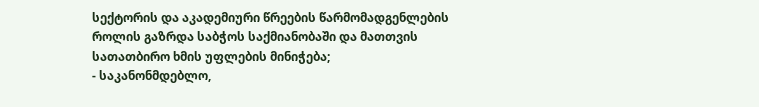სექტორის და აკადემიური წრეების წარმომადგენლების როლის გაზრდა საბჭოს საქმიანობაში და მათთვის სათათბირო ხმის უფლების მინიჭება;
- საკანონმდებლო,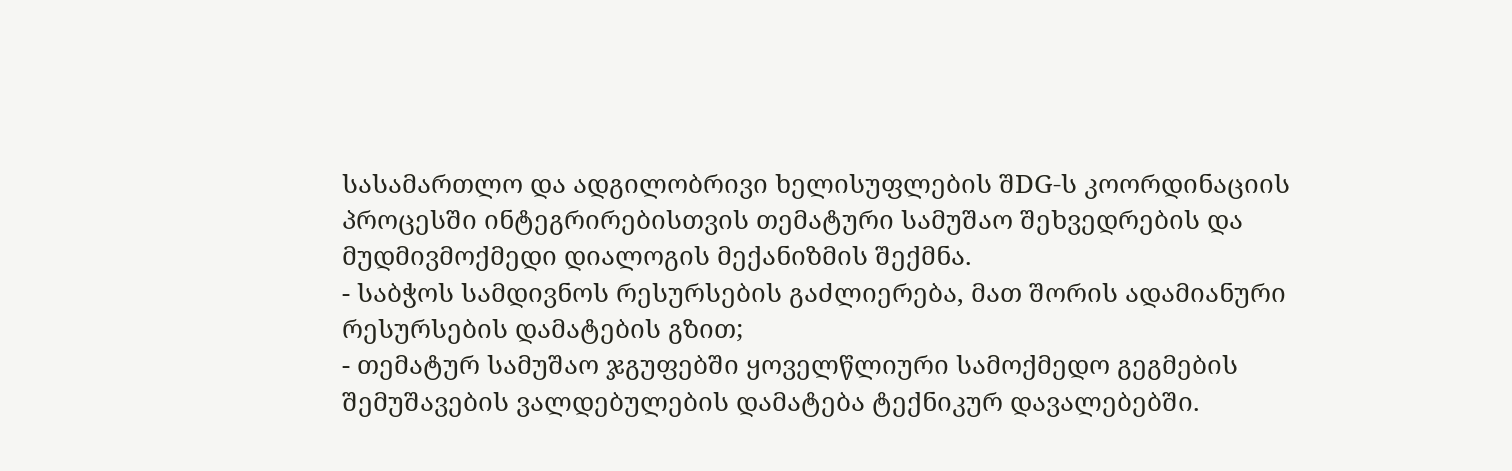სასამართლო და ადგილობრივი ხელისუფლების შDG-ს კოორდინაციის პროცესში ინტეგრირებისთვის თემატური სამუშაო შეხვედრების და მუდმივმოქმედი დიალოგის მექანიზმის შექმნა.
- საბჭოს სამდივნოს რესურსების გაძლიერება, მათ შორის ადამიანური რესურსების დამატების გზით;
- თემატურ სამუშაო ჯგუფებში ყოველწლიური სამოქმედო გეგმების შემუშავების ვალდებულების დამატება ტექნიკურ დავალებებში.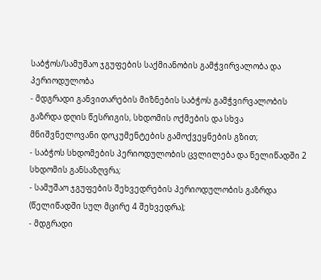საბჭოს/სამუშაო ჯგუფების საქმიანობის გამჭვირვალობა და პერიოდულობა
- მდგრადი განვითარების მიზნების საბჭოს გამჭვირვალობის გაზრდა დღის წესრიგის, სხდომის ოქმების და სხვა მნიშვნელოვანი დოკუმენტების გამოქვეყნების გზით;
- საბჭოს სხდომების პერიოდულობის ცვლილება და წელიწადში 2 სხდომის განსაზღვრა;
- სამუშაო ჯგუფების შეხვედრების პერიოდულობის გაზრდა (წელიწადში სულ მცირე 4 შეხვედრა);
- მდგრადი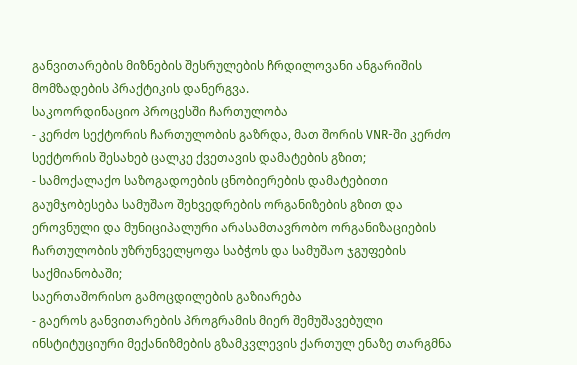განვითარების მიზნების შესრულების ჩრდილოვანი ანგარიშის მომზადების პრაქტიკის დანერგვა.
საკოორდინაციო პროცესში ჩართულობა
- კერძო სექტორის ჩართულობის გაზრდა, მათ შორის VNR-ში კერძო სექტორის შესახებ ცალკე ქვეთავის დამატების გზით;
- სამოქალაქო საზოგადოების ცნობიერების დამატებითი გაუმჯობესება სამუშაო შეხვედრების ორგანიზების გზით და ეროვნული და მუნიციპალური არასამთავრობო ორგანიზაციების ჩართულობის უზრუნველყოფა საბჭოს და სამუშაო ჯგუფების საქმიანობაში;
საერთაშორისო გამოცდილების გაზიარება
- გაეროს განვითარების პროგრამის მიერ შემუშავებული ინსტიტუციური მექანიზმების გზამკვლევის ქართულ ენაზე თარგმნა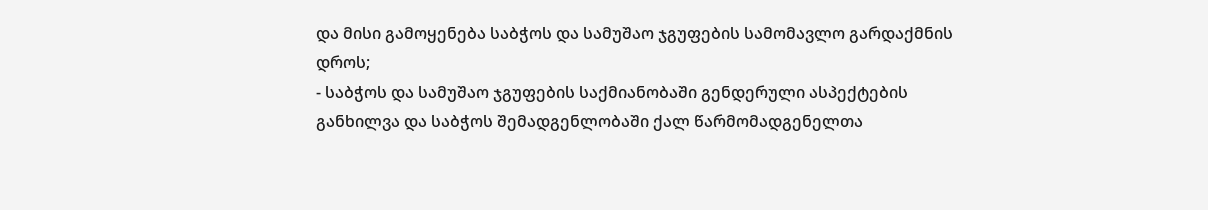და მისი გამოყენება საბჭოს და სამუშაო ჯგუფების სამომავლო გარდაქმნის დროს;
- საბჭოს და სამუშაო ჯგუფების საქმიანობაში გენდერული ასპექტების განხილვა და საბჭოს შემადგენლობაში ქალ წარმომადგენელთა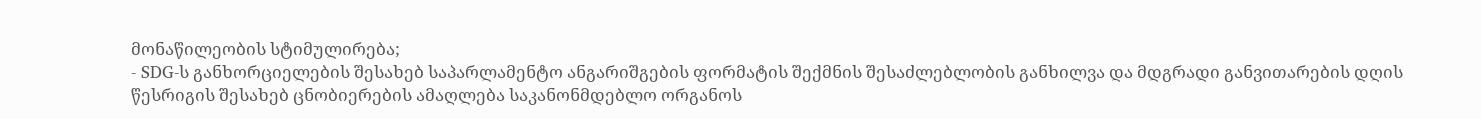მონაწილეობის სტიმულირება;
- SDG-ს განხორციელების შესახებ საპარლამენტო ანგარიშგების ფორმატის შექმნის შესაძლებლობის განხილვა და მდგრადი განვითარების დღის წესრიგის შესახებ ცნობიერების ამაღლება საკანონმდებლო ორგანოს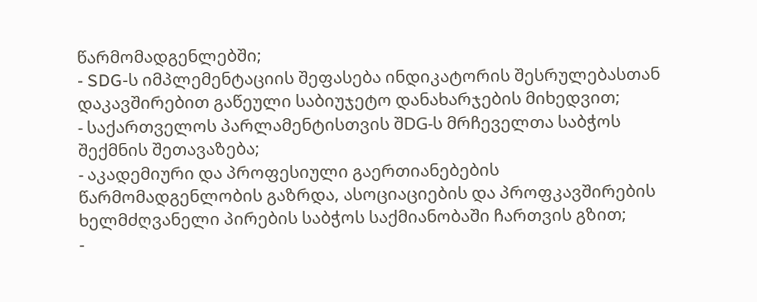წარმომადგენლებში;
- SDG-ს იმპლემენტაციის შეფასება ინდიკატორის შესრულებასთან დაკავშირებით გაწეული საბიუჯეტო დანახარჯების მიხედვით;
- საქართველოს პარლამენტისთვის შDG-ს მრჩეველთა საბჭოს შექმნის შეთავაზება;
- აკადემიური და პროფესიული გაერთიანებების წარმომადგენლობის გაზრდა, ასოციაციების და პროფკავშირების ხელმძღვანელი პირების საბჭოს საქმიანობაში ჩართვის გზით;
-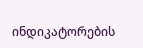ინდიკატორების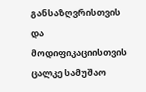განსაზღვრისთვის და მოდიფიკაციისთვის ცალკე სამუშაო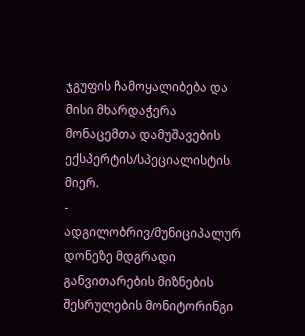ჯგუფის ჩამოყალიბება და მისი მხარდაჭერა მონაცემთა დამუშავების ექსპერტის/სპეციალისტის მიერ.
- ადგილობრივ/მუნიციპალურ დონეზე მდგრადი განვითარების მიზნების შესრულების მონიტორინგი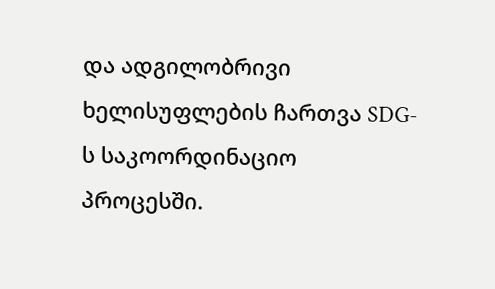და ადგილობრივი ხელისუფლების ჩართვა SDG-ს საკოორდინაციო პროცესში.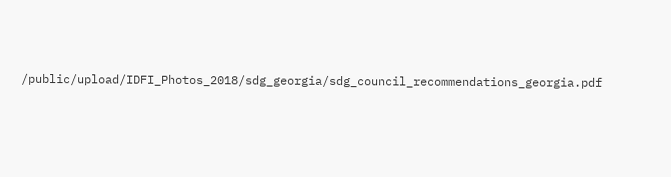/public/upload/IDFI_Photos_2018/sdg_georgia/sdg_council_recommendations_georgia.pdf